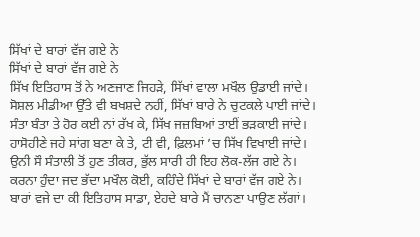ਸਿੱਖਾਂ ਦੇ ਬਾਰਾਂ ਵੱਜ ਗਏ ਨੇ
ਸਿੱਖਾਂ ਦੇ ਬਾਰਾਂ ਵੱਜ ਗਏ ਨੇ
ਸਿੱਖ ਇਤਿਹਾਸ ਤੋਂ ਨੇ ਅਣਜਾਣ ਜਿਹੜੇ, ਸਿੱਖਾਂ ਵਾਲਾ ਮਖੌਲ ਉਡਾਈ ਜਾਂਦੇ।
ਸੋਸ਼ਲ ਮੀਡੀਆ ਉੱਤੇ ਵੀ ਬਖਸ਼ਦੇ ਨਹੀਂ, ਸਿੱਖਾਂ ਬਾਰੇ ਨੇ ਚੁਟਕਲੇ ਪਾਈ ਜਾਂਦੇ।
ਸੰਤਾ ਬੰਤਾ ਤੇ ਹੋਰ ਕਈ ਨਾਂ ਰੱਖ ਕੇ, ਸਿੱਖ ਜਜ਼ਬਿਆਂ ਤਾਈਂ ਭੜਕਾਈ ਜਾਂਦੇ।
ਹਾਸੋਹੀਣੇ ਜਹੇ ਸਾਂਗ ਬਣਾ ਕੇ ਤੇ, ਟੀ ਵੀ, ਫ਼ਿਲਮਾਂ ’ਚ ਸਿੱਖ ਵਿਖਾਈ ਜਾਂਦੇ।
ਉਨੀ ਸੌ ਸੰਤਾਲੀ ਤੋਂ ਹੁਣ ਤੀਕਰ, ਭੁੱਲ ਸਾਰੀ ਹੀ ਇਹ ਲੋਕ-ਲੱਜ ਗਏ ਨੇ।
ਕਰਨਾ ਹੁੰਦਾ ਜਦ ਭੱਦਾ ਮਖੌਲ ਕੋਈ, ਕਹਿੰਦੇ ਸਿੱਖਾਂ ਦੇ ਬਾਰਾਂ ਵੱਜ ਗਏ ਨੇ।
ਬਾਰਾਂ ਵਜੇ ਦਾ ਕੀ ਇਤਿਹਾਸ ਸਾਡਾ, ਏਹਦੇ ਬਾਰੇ ਮੈਂ ਚਾਨਣਾ ਪਾਉਣ ਲੱਗਾਂ।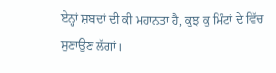ਏਨ੍ਹਾਂ ਸ਼ਬਦਾਂ ਦੀ ਕੀ ਮਹਾਨਤਾ ਹੈ, ਕੁਝ ਕੁ ਮਿੰਟਾਂ ਦੇ ਵਿੱਚ ਸੁਣਾਉਣ ਲੱਗਾਂ।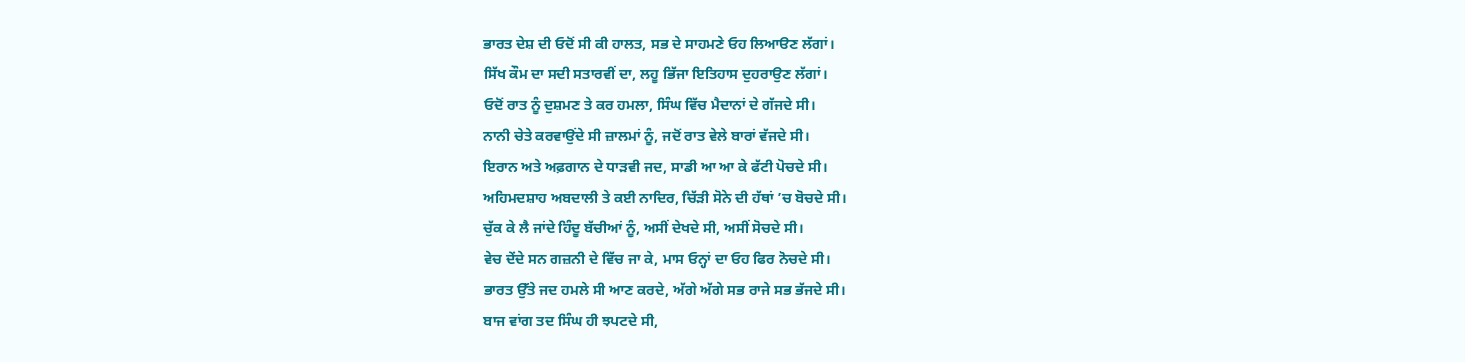ਭਾਰਤ ਦੇਸ਼ ਦੀ ਓਦੋਂ ਸੀ ਕੀ ਹਾਲਤ, ਸਭ ਦੇ ਸਾਹਮਣੇ ਓਹ ਲਿਆੳਣ ਲੱਗਾਂ।
ਸਿੱਖ ਕੌਮ ਦਾ ਸਦੀ ਸਤਾਰਵੀਂ ਦਾ, ਲਹੂ ਭਿੱਜਾ ਇਤਿਹਾਸ ਦੁਹਰਾਉਣ ਲੱਗਾਂ।
ਓਦੋਂ ਰਾਤ ਨੂੰ ਦੁਸ਼ਮਣ ਤੇ ਕਰ ਹਮਲਾ, ਸਿੰਘ ਵਿੱਚ ਮੈਦਾਨਾਂ ਦੇ ਗੱਜਦੇ ਸੀ।
ਨਾਨੀ ਚੇਤੇ ਕਰਵਾਉਂਦੇ ਸੀ ਜ਼ਾਲਮਾਂ ਨੂੰ, ਜਦੋਂ ਰਾਤ ਵੇਲੇ ਬਾਰਾਂ ਵੱਜਦੇ ਸੀ।
ਇਰਾਨ ਅਤੇ ਅਫ਼ਗਾਨ ਦੇ ਧਾੜਵੀ ਜਦ, ਸਾਡੀ ਆ ਆ ਕੇ ਫੱਟੀ ਪੋਚਦੇ ਸੀ।
ਅਹਿਮਦਸ਼ਾਹ ਅਬਦਾਲੀ ਤੇ ਕਈ ਨਾਦਿਰ, ਚਿੱੜੀ ਸੋਨੇ ਦੀ ਹੱਥਾਂ ’ਚ ਬੋਚਦੇ ਸੀ।
ਚੁੱਕ ਕੇ ਲੈ ਜਾਂਦੇ ਹਿੰਦੂ ਬੱਚੀਆਂ ਨੂੰ, ਅਸੀਂ ਦੇਖਦੇ ਸੀ, ਅਸੀਂ ਸੋਚਦੇ ਸੀ।
ਵੇਚ ਦੇਂਦੇ ਸਨ ਗਜ਼ਨੀ ਦੇ ਵਿੱਚ ਜਾ ਕੇ, ਮਾਸ ਓਨ੍ਹਾਂ ਦਾ ਓਹ ਫਿਰ ਨੋਚਦੇ ਸੀ।
ਭਾਰਤ ਉੱਤੇ ਜਦ ਹਮਲੇ ਸੀ ਆਣ ਕਰਦੇ, ਅੱਗੇ ਅੱਗੇ ਸਭ ਰਾਜੇ ਸਭ ਭੱਜਦੇ ਸੀ।
ਬਾਜ ਵਾਂਗ ਤਦ ਸਿੰਘ ਹੀ ਝਪਟਦੇ ਸੀ,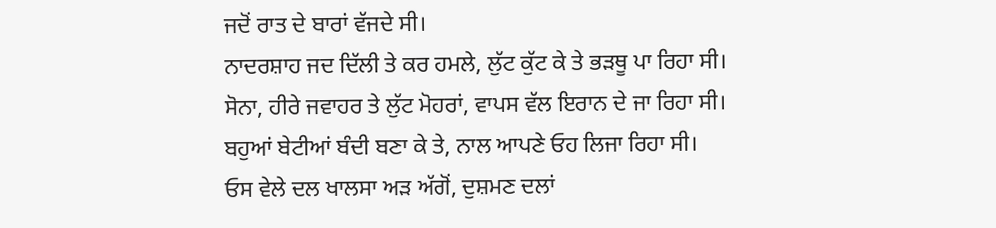ਜਦੋਂ ਰਾਤ ਦੇ ਬਾਰਾਂ ਵੱਜਦੇ ਸੀ।
ਨਾਦਰਸ਼ਾਹ ਜਦ ਦਿੱਲੀ ਤੇ ਕਰ ਹਮਲੇ, ਲੁੱਟ ਕੁੱਟ ਕੇ ਤੇ ਭੜਥੂ ਪਾ ਰਿਹਾ ਸੀ।
ਸੋਨਾ, ਹੀਰੇ ਜਵਾਹਰ ਤੇ ਲੁੱਟ ਮੋਹਰਾਂ, ਵਾਪਸ ਵੱਲ ਇਰਾਨ ਦੇ ਜਾ ਰਿਹਾ ਸੀ।
ਬਹੁਆਂ ਬੇਟੀਆਂ ਬੰਦੀ ਬਣਾ ਕੇ ਤੇ, ਨਾਲ ਆਪਣੇ ਓਹ ਲਿਜਾ ਰਿਹਾ ਸੀ।
ਓਸ ਵੇਲੇ ਦਲ ਖਾਲਸਾ ਅੜ ਅੱਗੋਂ, ਦੁਸ਼ਮਣ ਦਲਾਂ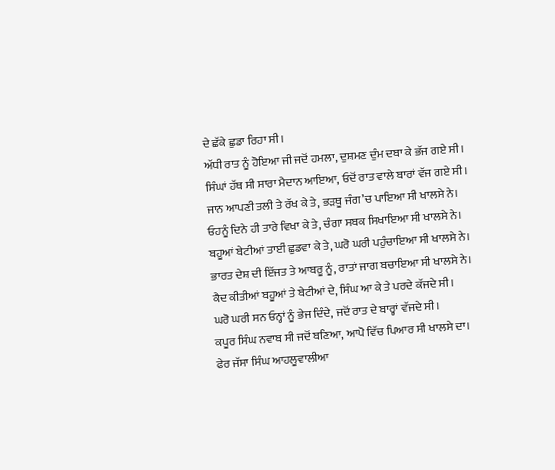ਦੇ ਛੱਕੇ ਛੁਡਾ ਰਿਹਾ ਸੀ।
ਅੱਧੀ ਰਾਤ ਨੂੰ ਹੋਇਆ ਜੀ ਜਦੋਂ ਹਮਲਾ, ਦੁਸ਼ਮਣ ਦੁੰਮ ਦਬਾ ਕੇ ਭੱਜ ਗਏ ਸੀ।
ਸਿੰਘਾਂ ਹੱਥ ਸੀ ਸਾਰਾ ਮੈਦਾਨ ਆਇਆ, ਓਦੋਂ ਰਾਤ ਵਾਲੇ ਬਾਰਾਂ ਵੱਜ ਗਏ ਸੀ।
ਜਾਨ ਆਪਣੀ ਤਲੀ ਤੇ ਰੱਖ ਕੇ ਤੇ, ਭੜਥੂ ਜੰਗ’ਚ ਪਾਇਆ ਸੀ ਖਾਲਸੇ ਨੇ।
ਓਹਨੂੰ ਦਿਨੇ ਹੀ ਤਾਰੇ ਵਿਖਾ ਕੇ ਤੇ, ਚੰਗਾ ਸਬਕ ਸਿਖਾਇਆ ਸੀ ਖਾਲਸੇ ਨੇ।
ਬਹੂਆਂ ਬੇਟੀਆਂ ਤਾਈਂ ਛੁਡਵਾ ਕੇ ਤੇ, ਘਰੋ ਘਰੀ ਪਹੁੰਚਾਇਆ ਸੀ ਖਾਲਸੇ ਨੇ।
ਭਾਰਤ ਦੇਸ਼ ਦੀ ਇੱਜਤ ਤੇ ਆਬਰੂ ਨੂੰ, ਰਾਤਾਂ ਜਾਗ ਬਚਾਇਆ ਸੀ ਖਾਲਸੇ ਨੇ।
ਕੈਦ ਕੀਤੀਆਂ ਬਹੂਆਂ ਤੇ ਬੇਟੀਆਂ ਦੇ, ਸਿੰਘ ਆ ਕੇ ਤੇ ਪਰਦੇ ਕੱਜਦੇ ਸੀ।
ਘਰੋ ਘਰੀ ਸਨ ਓਨ੍ਹਾਂ ਨੂੰ ਭੇਜ ਦਿੰਦੇ, ਜਦੋਂ ਰਾਤ ਦੇ ਬਾਰ੍ਹਾਂ ਵੱਜਦੇ ਸੀ।
ਕਪੂਰ ਸਿੰਘ ਨਵਾਬ ਸੀ ਜਦੋਂ ਬਣਿਆ, ਆਪੋ ਵਿੱਚ ਪਿਆਰ ਸੀ ਖਾਲਸੇ ਦਾ।
ਫੇਰ ਜੱਸਾ ਸਿੰਘ ਆਹਲੂਵਾਲੀਆ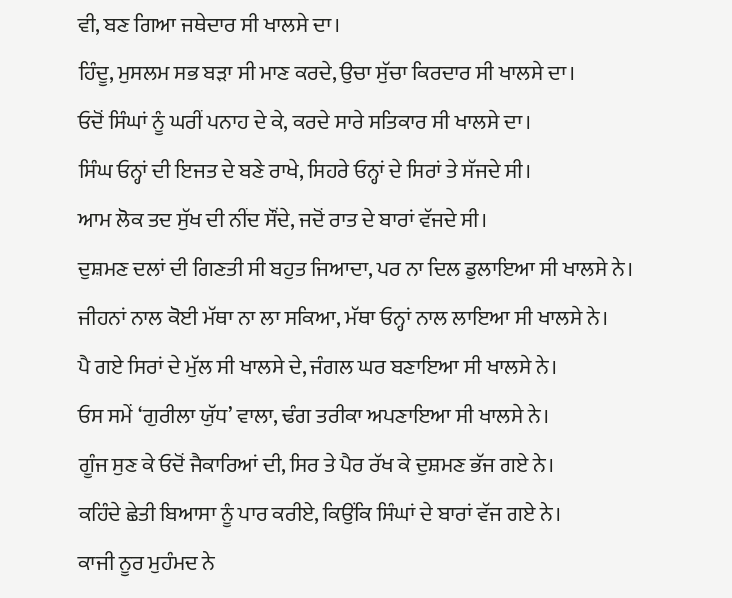ਵੀ, ਬਣ ਗਿਆ ਜਥੇਦਾਰ ਸੀ ਖਾਲਸੇ ਦਾ।
ਹਿੰਦੂ, ਮੁਸਲਮ ਸਭ ਬੜਾ ਸੀ ਮਾਣ ਕਰਦੇ, ਉਚਾ ਸੁੱਚਾ ਕਿਰਦਾਰ ਸੀ ਖਾਲਸੇ ਦਾ।
ਓਦੋਂ ਸਿੰਘਾਂ ਨੂੰ ਘਰੀਂ ਪਨਾਹ ਦੇ ਕੇ, ਕਰਦੇ ਸਾਰੇ ਸਤਿਕਾਰ ਸੀ ਖਾਲਸੇ ਦਾ।
ਸਿੰਘ ਓਨ੍ਹਾਂ ਦੀ ਇਜਤ ਦੇ ਬਣੇ ਰਾਖੇ, ਸਿਹਰੇ ਓਨ੍ਹਾਂ ਦੇ ਸਿਰਾਂ ਤੇ ਸੱਜਦੇ ਸੀ।
ਆਮ ਲੋਕ ਤਦ ਸੁੱਖ ਦੀ ਨੀਂਦ ਸੌਂਦੇ, ਜਦੋਂ ਰਾਤ ਦੇ ਬਾਰਾਂ ਵੱਜਦੇ ਸੀ।
ਦੁਸ਼ਮਣ ਦਲਾਂ ਦੀ ਗਿਣਤੀ ਸੀ ਬਹੁਤ ਜਿਆਦਾ, ਪਰ ਨਾ ਦਿਲ ਡੁਲਾਇਆ ਸੀ ਖਾਲਸੇ ਨੇ।
ਜੀਹਨਾਂ ਨਾਲ ਕੋਈ ਮੱਥਾ ਨਾ ਲਾ ਸਕਿਆ, ਮੱਥਾ ਓਨ੍ਹਾਂ ਨਾਲ ਲਾਇਆ ਸੀ ਖਾਲਸੇ ਨੇ।
ਪੈ ਗਏ ਸਿਰਾਂ ਦੇ ਮੁੱਲ ਸੀ ਖਾਲਸੇ ਦੇ, ਜੰਗਲ ਘਰ ਬਣਾਇਆ ਸੀ ਖਾਲਸੇ ਨੇ।
ਓਸ ਸਮੇਂ ‘ਗੁਰੀਲਾ ਯੁੱਧ’ ਵਾਲਾ, ਢੰਗ ਤਰੀਕਾ ਅਪਣਾਇਆ ਸੀ ਖਾਲਸੇ ਨੇ।
ਗੂੰਜ ਸੁਣ ਕੇ ਓਦੋਂ ਜੈਕਾਰਿਆਂ ਦੀ, ਸਿਰ ਤੇ ਪੈਰ ਰੱਖ ਕੇ ਦੁਸ਼ਮਣ ਭੱਜ ਗਏ ਨੇ।
ਕਹਿੰਦੇ ਛੇਤੀ ਬਿਆਸਾ ਨੂੰ ਪਾਰ ਕਰੀਏ, ਕਿਉਂਕਿ ਸਿੰਘਾਂ ਦੇ ਬਾਰਾਂ ਵੱਜ ਗਏ ਨੇ।
ਕਾਜੀ ਨੂਰ ਮੁਹੰਮਦ ਨੇ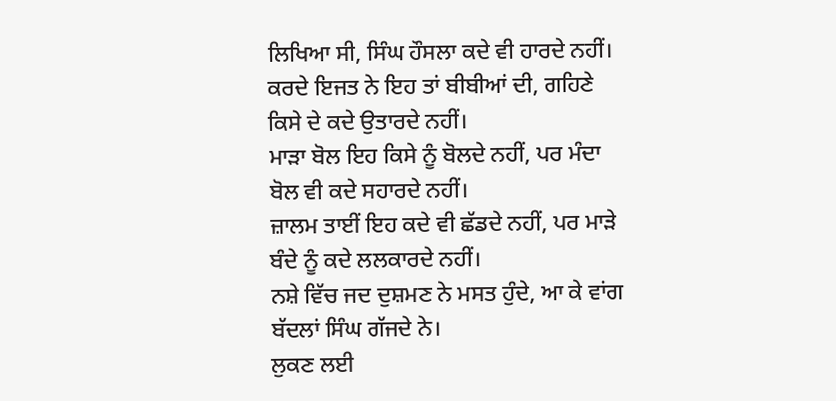ਲਿਖਿਆ ਸੀ, ਸਿੰਘ ਹੌਸਲਾ ਕਦੇ ਵੀ ਹਾਰਦੇ ਨਹੀਂ।
ਕਰਦੇ ਇਜਤ ਨੇ ਇਹ ਤਾਂ ਬੀਬੀਆਂ ਦੀ, ਗਹਿਣੇ ਕਿਸੇ ਦੇ ਕਦੇ ਉਤਾਰਦੇ ਨਹੀਂ।
ਮਾੜਾ ਬੋਲ ਇਹ ਕਿਸੇ ਨੂੰ ਬੋਲਦੇ ਨਹੀਂ, ਪਰ ਮੰਦਾ ਬੋਲ ਵੀ ਕਦੇ ਸਹਾਰਦੇ ਨਹੀਂ।
ਜ਼ਾਲਮ ਤਾਈਂ ਇਹ ਕਦੇ ਵੀ ਛੱਡਦੇ ਨਹੀਂ, ਪਰ ਮਾੜੇ ਬੰਦੇ ਨੂੰ ਕਦੇ ਲਲਕਾਰਦੇ ਨਹੀਂ।
ਨਸ਼ੇ ਵਿੱਚ ਜਦ ਦੁਸ਼ਮਣ ਨੇ ਮਸਤ ਹੁੰਦੇ, ਆ ਕੇ ਵਾਂਗ ਬੱਦਲਾਂ ਸਿੰਘ ਗੱਜਦੇ ਨੇ।
ਲੁਕਣ ਲਈ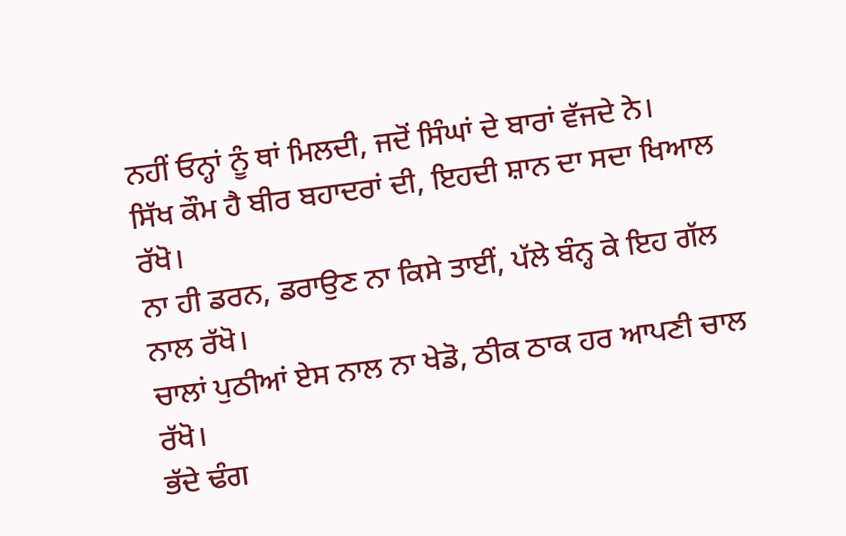ਨਹੀਂ ਓਨ੍ਹਾਂ ਨੂੰ ਥਾਂ ਮਿਲਦੀ, ਜਦੋਂ ਸਿੰਘਾਂ ਦੇ ਬਾਰਾਂ ਵੱਜਦੇ ਨੇ।
ਸਿੱਖ ਕੌਮ ਹੈ ਬੀਰ ਬਹਾਦਰਾਂ ਦੀ, ਇਹਦੀ ਸ਼ਾਨ ਦਾ ਸਦਾ ਖਿਆਲ ਰੱਖੋ।
ਨਾ ਹੀ ਡਰਨ, ਡਰਾਉਣ ਨਾ ਕਿਸੇ ਤਾਈਂ, ਪੱਲੇ ਬੰਨ੍ਹ ਕੇ ਇਹ ਗੱਲ ਨਾਲ ਰੱਖੋ।
ਚਾਲਾਂ ਪੁਠੀਆਂ ਏਸ ਨਾਲ ਨਾ ਖੇਡੋ, ਠੀਕ ਠਾਕ ਹਰ ਆਪਣੀ ਚਾਲ ਰੱਖੋ।
ਭੱਦੇ ਢੰਗ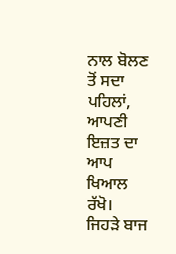ਨਾਲ ਬੋਲਣ ਤੋਂ ਸਦਾ ਪਹਿਲਾਂ, ਆਪਣੀ ਇਜ਼ਤ ਦਾ ਆਪ ਖਿਆਲ ਰੱਖੋ।
ਜਿਹੜੇ ਬਾਜ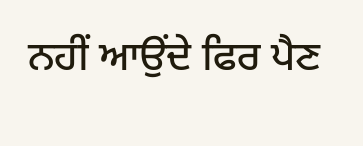ਨਹੀਂ ਆਉਂਦੇ ਫਿਰ ਪੈਣ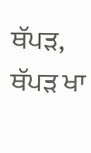ਥੱਪੜ, ਥੱਪੜ ਖਾ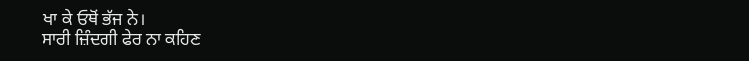ਖਾ ਕੇ ਓਥੋਂ ਭੱਜ ਨੇ।
ਸਾਰੀ ਜ਼ਿੰਦਗੀ ਫੇਰ ਨਾ ਕਹਿਣ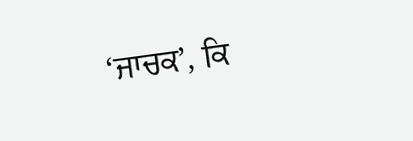‘ਜਾਚਕ’, ਕਿ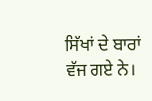ਸਿੱਖਾਂ ਦੇ ਬਾਰਾਂ ਵੱਜ ਗਏ ਨੇ।